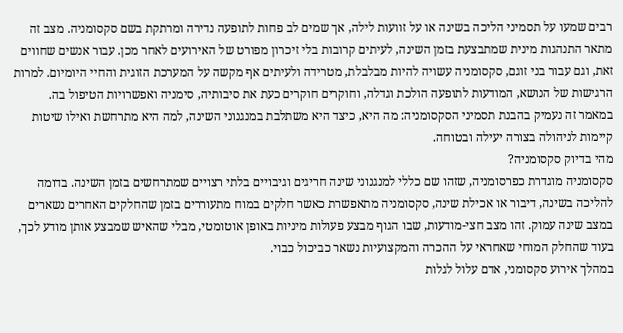רבים שמעו על תסמיני הליכה בשינה או על זוועות לילה, אך שמים לב פחות לתופעה נדירה ומרתקת בשם סקסומניה. מצב זה מתאר התנהגות מינית שמתבצעת בזמן השינה, לעיתים קרובות בלי זיכרון מפורט של האירועים לאחר מכן. עבור אנשים שחווים זאת, וגם עבור בני זוגם, סקסומניה עשויה להיות מבלבלת, מטרידה ולעיתים אף מקשה על המערכת הזוגית והחיי היומיום. למרות הרגישות של הנושא, המודעות לתופעה הולכת וגדלה, וחוקרים חוקרים כעת את סיבותיה, סימניה ואפשרויות הטיפול בה.
במאמר זה נעמיק בהבנת תסמיני הסקסומניה: מה היא, כיצד היא משתלבת במנגנוני השינה, למה היא מתרחשת ואילו שיטות קיימות לניהולה בצורה יעילה ובטוחה.
מהי בדיוק סקסומניה?
סקסומניה מוגדרת כפרסומניה, שזהו שם כללי למנגנוני שינה חריגים וגיבויים בלתי רצויים שמתרחשים בזמן השינה. בדומה להליכה בשינה, דיבור או אכילת שינה, סקסומניה מתאפשרת כאשר חלקים במוח מתעוררים בזמן שהחלקים האחרים נשארים במצב שינה עמוק. זהו מצב חצי-מודעות, שבו הגוף מבצע פעולות מיניות באופן אוטומטי, מבלי שהאיש שמבצע אותן מודע לכך, בעוד שהחלק המוחי שאחראי על ההכרה והמקצועיות נשאר כביכול כבוי.
במהלך אירוע סקסומני, אדם עלול לגלות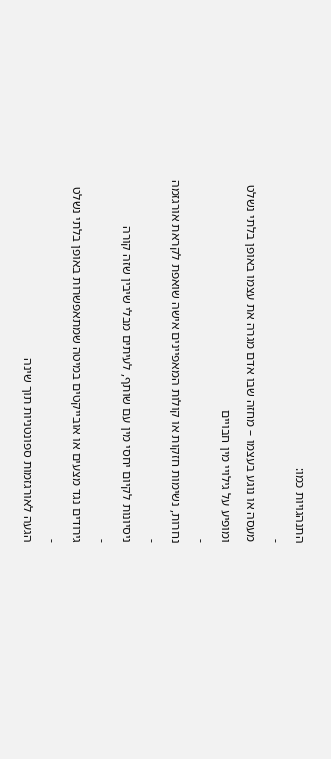התנהגויות כמו:
-
מעסה או נוגע בעצמו – מחזה שבו אדם מגרה את עצמו באופן בלתי נשלט ומופיע על גילויי מין חבויים
-
נחרות, נשימות חזקות או קולות המאפיינים אישה שואפת לקראת אורגזמה
-
ניסיונות לקיום יחסי מין עם שותף, לעיתים מבלי שיבין שזה קורה
-
גירודים נגד מצעים או אובייקטים במיטה שמתאפשרות באופן בלתי נשלט
-
הגעה לאורגזמות ספונטניות תוך שינה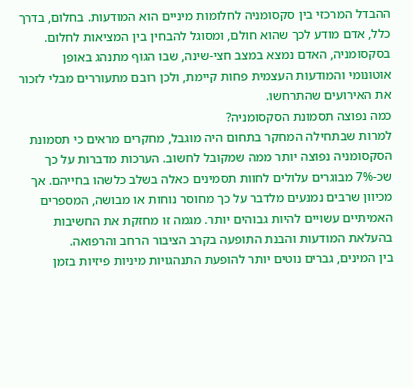ההבדל המרכזי בין סקסומניה לחלומות מיניים הוא המודעות. בחלום, בדרך כלל, אדם מודע לכך שהוא חולם, ומסוגל להבחין בין המציאות לחלום. בסקסומניה, האדם נמצא במצב חצי-שינה, שבו הגוף מתנהג באופן אוטונומי והמודעות העצמית פחות קיימת, ולכן רובם מתעוררים מבלי לזכור את האירועים שהתרחשו.
כמה נפוצה תסמונת הסקסומניה?
למרות שבתחילה המחקר בתחום היה מוגבל, מחקרים מראים כי תסמונת הסקסומניה נפוצה יותר ממה שמקובל לחשוב. הערכות מדברות על כך שכ-7% מבוגרים עלולים לחוות תסמינים כאלה בשלב כלשהו בחייהם. אך מכיוון שרבים נמנעים מלדבר על כך מחוסר נוחות או מבושה, המספרים האמיתיים עשויים להיות גבוהים יותר. מגמה זו מחזקת את החשיבות בהעלאת המודעות והבנת התופעה בקרב הציבור הרחב והרפואה.
בין המינים, גברים נוטים יותר להופעת התנהגויות מיניות פיזיות בזמן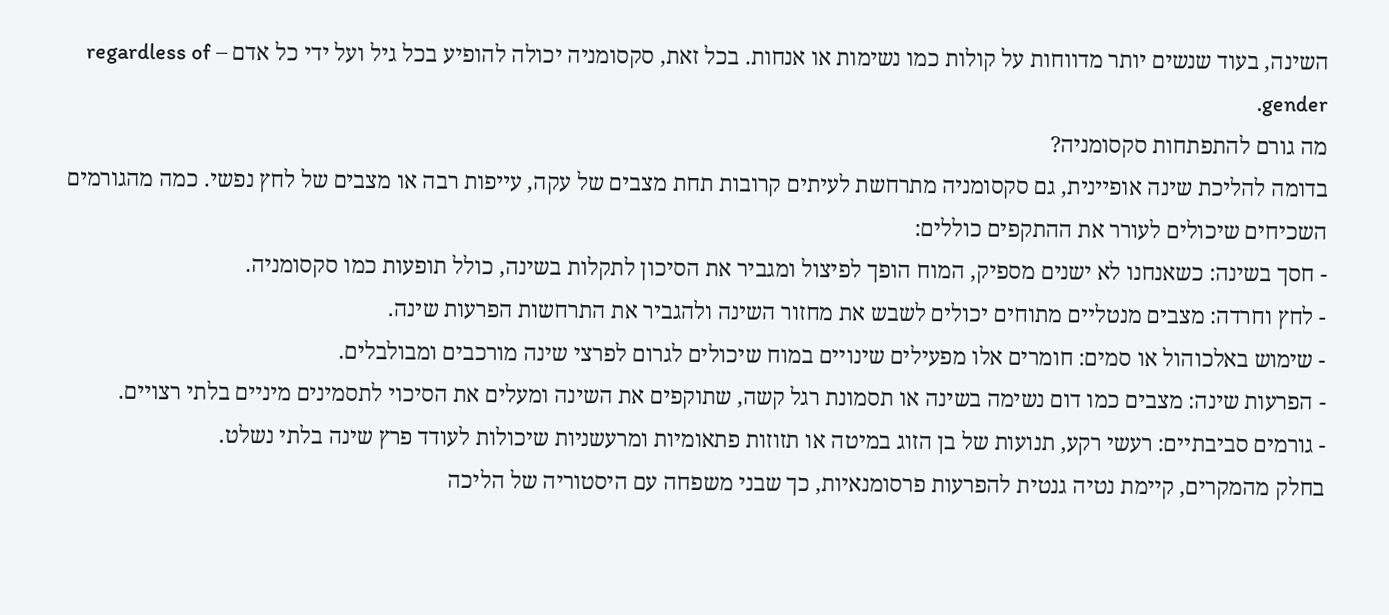השינה, בעוד שנשים יותר מדווחות על קולות כמו נשימות או אנחות. בכל זאת, סקסומניה יכולה להופיע בכל גיל ועל ידי כל אדם – regardless of gender.
מה גורם להתפתחות סקסומניה?
בדומה להליכת שינה אופיינית, גם סקסומניה מתרחשת לעיתים קרובות תחת מצבים של עקה, עייפות רבה או מצבים של לחץ נפשי. כמה מהגורמים השכיחים שיכולים לעורר את ההתקפים כוללים:
- חסך בשינה: כשאנחנו לא ישנים מספיק, המוח הופך לפיצול ומגביר את הסיכון לתקלות בשינה, כולל תופעות כמו סקסומניה.
- לחץ וחרדה: מצבים מנטליים מתוחים יכולים לשבש את מחזור השינה ולהגביר את התרחשות הפרעות שינה.
- שימוש באלכוהול או סמים: חומרים אלו מפעילים שינויים במוח שיכולים לגרום לפרצי שינה מורכבים ומבולבלים.
- הפרעות שינה: מצבים כמו דום נשימה בשינה או תסמונת רגל קשה, שתוקפים את השינה ומעלים את הסיכוי לתסמינים מיניים בלתי רצויים.
- גורמים סביבתיים: רעשי רקע, תנועות של בן הזוג במיטה או תזוזות פתאומיות ומרעשניות שיכולות לעודד פרץ שינה בלתי נשלט.
בחלק מהמקרים, קיימת נטיה גנטית להפרעות פרסומנאיות, כך שבני משפחה עם היסטוריה של הליכה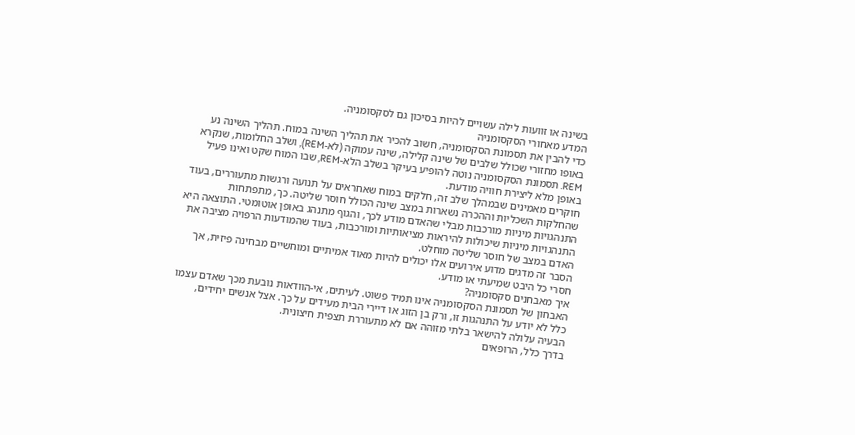בשינה או זוועות לילה עשויים להיות בסיכון גם לסקסומניה.
המדע מאחורי הסקסומניה
כדי להבין את תסמונת הסקסומניה, חשוב להכיר את תהליך השינה במוח. תהליך השינה נע באופו מחזורי שכולל שלבים של שינה קלילה, שינה עמוקה (לא-REM), ושלב החלומות, שנקרא REM. תסמונת הסקסומניה נוטה להופיע בעיקר בשלב הלא-REM, שבו המוח שקט ואינו פעיל באופן מלא ליצירת חוויה מודעת.
חוקרים מאמינים שבמהלך שלב זה, חלקים במוח שאחראים על תנועה ורגשות מתעוררים, בעוד שהחלקות השכליות וההכרה נשארות במצב שינה הכולל חוסר שליטה. כך, מתפתחות התנהגויות מיניות מורכבות מבלי שהאדם מודע לכך, והגוף מתנהג באופן אוטומטי. התוצאה היא התנהגויות מיניות שיכולות להיראות מציאותיות ומורכבות, בעוד שהמודעות הרפויה מציבה את האדם במצב של חוסר שליטה מוחלט.
הסבר זה מדגים מדוע אירועים אלו יכולים להיות מאוד אמיתיים ומוחשיים מבחינה פיזית, אך חסרי כל היבט שמיעתי או מודע.
איך מאבחנים סקסומניה?
האבחון של תסמונת הסקסומניה אינו תמיד פשוט. לעיתים, אי-הוודאות נובעת מכך שאדם עצמו כלל לא יודע על התנהגות זו, ורק בן הזוג או דיירי הבית מעידים על כך. אצל אנשים יחידים, הבעיה עלולה להישאר בלתי מזוהה אם לא מתעוררת תצפית חיצונית.
בדרך כלל, הרופאים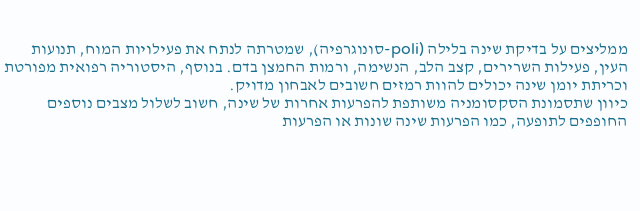ממליצים על בדיקת שינה בלילה (poli-סונוגרפיה), שמטרתה לנתח את פעילויות המוח, תנועות העין, פעילות השרירים, קצב הלב, הנשימה, ורמות החמצן בדם. בנוסף, היסטוריה רפואית מפורטת וכריתת יומן שינה יכולים להוות רמזים חשובים לאבחון מדויק.
כיוון שתסמונת הסקסומניה משותפת להפרעות אחרות של שינה, חשוב לשלול מצבים נוספים החופפים לתופעה, כמו הפרעות שינה שונות או הפרעות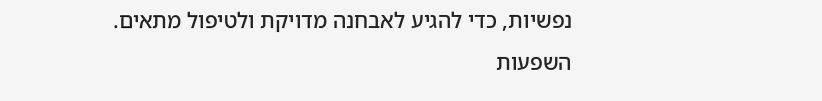נפשיות, כדי להגיע לאבחנה מדויקת ולטיפול מתאים.
השפעות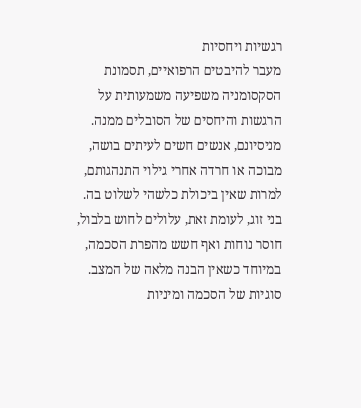רגשיות ויחסיות
מעבר להיבטים הרפואיים, תסמונת הסקסומניה משפיעה משמעותית על הרגשות והיחסים של הסובלים ממנה. מניסיונם, אנשים חשים לעיתים בושה, מבוכה או חרדה אחרי גילוי התנהגותם, למרות שאין ביכולת כלשהי לשלוט בה. בני זוג, לעומת זאת, עלולים לחוש בלבול, חוסר נוחות ואף חשש מהפרת הסכמה, במיוחד כשאין הבנה מלאה של המצב.
סוגיות של הסכמה ומיניות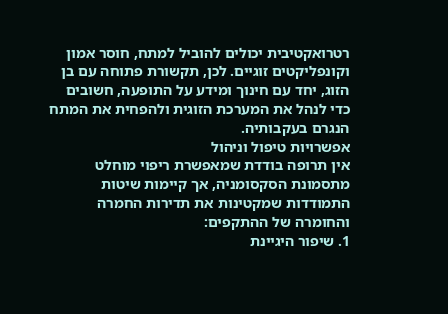רטרואקטיבית יכולים להוביל למתח, חוסר אמון וקונפליקטים זוגיים. לכן, תקשורת פתוחה עם בן הזוג, יחד עם חינוך ומידע על התופעה, חשובים כדי לנהל את המערכת הזוגית ולהפחית את המתח הנגרם בעקבותיה.
אפשרויות טיפול וניהול
אין תרופה בודדת שמאפשרת ריפוי מוחלט מתסמונת הסקסומניה, אך קיימות שיטות התמודדות שמקטינות את תדירות החמרה והחומרה של ההתקפים:
1. שיפור היגיינת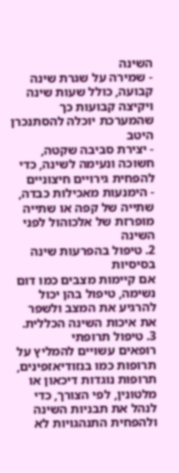השינה
- שמירה על שגרת שינה קבועה, כולל שעות שינה ויקיצה קבועות כך שהמערכת יוכלה להסתנכרן היטב
- יצירת סביבה שקטה, חשוכה ונעימה לשינה, כדי להפחית גירויים חיצוניים
- הימנעות מאכילות כבדה, שתייה של קפה או שתייה מופרזת של אלכוהול לפני השינה
2. טיפול בהפרעות שינה בסיסיות
אם קיימות מצבים כמו דום נשימה, טיפול בהן יכול להרגיע את המצב ולשפר את איכות השינה הכללית.
3. טיפול תרופתי
רופאים עשויים להמליץ על תרופות כמו בנזודיאזפינים, תרופות נוגדות דיכאון או מלטונין, לפי הצורך, כדי לנהל את תבניות השינה ולהפחית התנהגויות לא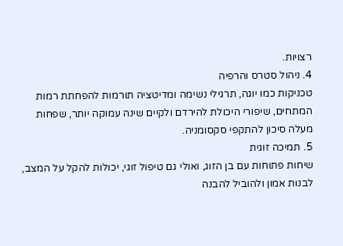רצויות.
4. ניהול סטרס והרפיה
טכניקות כמו יוגה, תרגילי נשימה ומדיטציה תורמות להפחתת רמות המתחים, שיפורי היכולת להירדם ולקיים שינה עמוקה יותר, שפחות מעלה סיכון להתקפי סקסומניה.
5. תמיכה זוגית
שיחות פתוחות עם בן הזוג, ואולי גם טיפול זוגי, יכולות להקל על המצב, לבנות אמון ולהוביל להבנה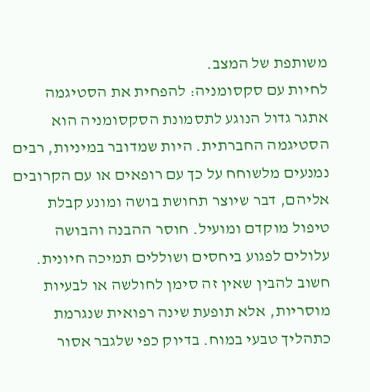משותפת של המצב.
לחיות עם סקסומניה: להפחית את הסטיגמה
אתגר גדול הנוגע לתסמונת הסקסומניה הוא הסטיגמה החברתית. היות שמדובר במיניות, רבים נמנעים מלשוחח על כך עם רופאים או עם הקרובים אליהם, דבר שיוצר תחושת בושה ומונע קבלת טיפול מוקדם ומועיל. חוסר ההבנה והבושה עלולים לפגוע ביחסים ושוללים תמיכה חיונית.
חשוב להבין שאין זה סימן לחולשה או לבעיות מוסריות, אלא תופעת שינה רפואית שנגרמת כתהליך טבעי במוח. בדיוק כפי שלגבר אסור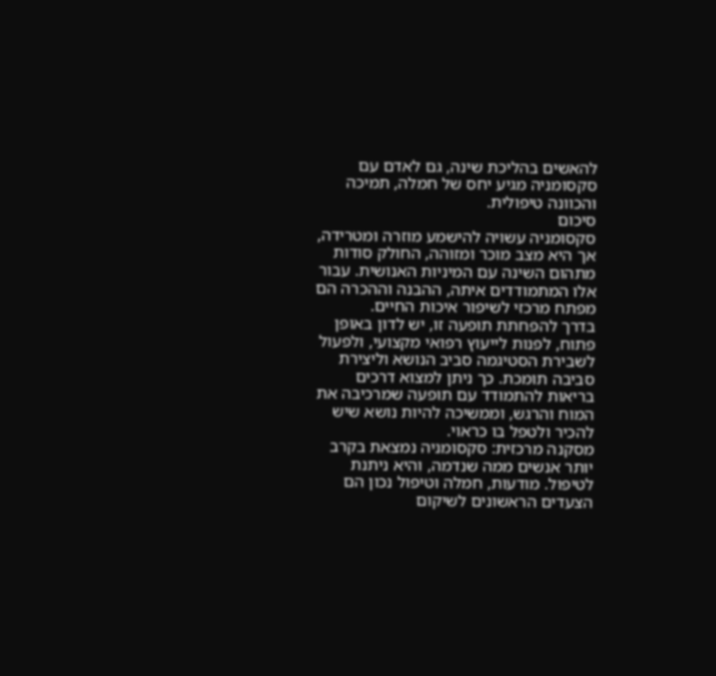להאשים בהליכת שינה, גם לאדם עם סקסומניה מגיע יחס של חמלה, תמיכה והכוונה טיפולית.
סיכום
סקסומניה עשויה להישמע מוזרה ומטרידה, אך היא מצב מוכר ומזוהה, החולק סודות מתהום השינה עם המיניות האנושית. עבור אלו המתמודדים איתה, ההבנה וההכרה הם מפתח מרכזי לשיפור איכות החיים.
בדרך להפחתת תופעה זו, יש לדון באופן פתוח, לפנות לייעוץ רפואי מקצועי, ולפעול לשבירת הסטיגמה סביב הנושא וליצירת סביבה תומכת. כך ניתן למצוא דרכים בריאות להתמודד עם תופעה שמרכיבה את המוח והרגש, וממשיכה להיות נושא שיש להכיר ולטפל בו כראוי.
מסקנה מרכזית: סקסומניה נמצאת בקרב יותר אנשים ממה שנדמה, והיא ניתנת לטיפול. מודעות, חמלה וטיפול נכון הם הצעדים הראשונים לשיקום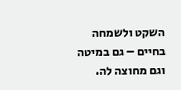השקט ולשמחה בחיים – גם במיטה וגם מחוצה לה.